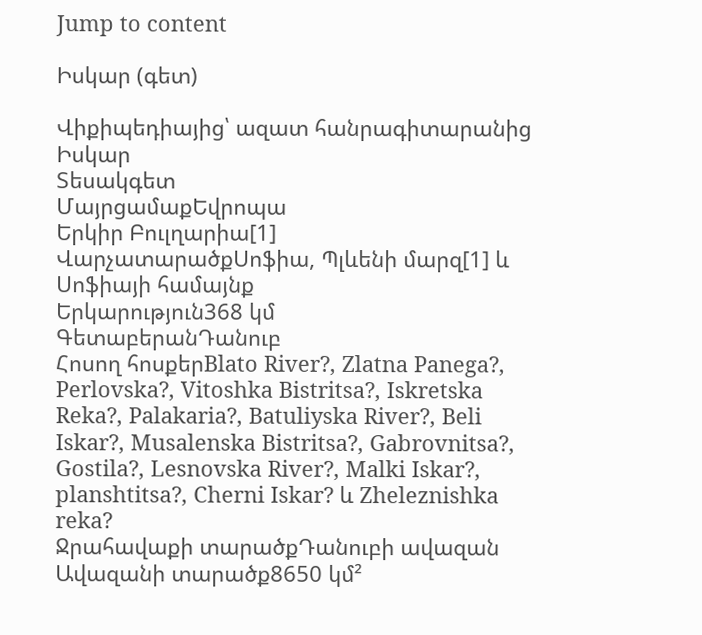Jump to content

Իսկար (գետ)

Վիքիպեդիայից՝ ազատ հանրագիտարանից
Իսկար
Տեսակգետ
ՄայրցամաքԵվրոպա
Երկիր Բուլղարիա[1]
ՎարչատարածքՍոֆիա, Պլևենի մարզ[1] և Սոֆիայի համայնք
Երկարություն368 կմ
ԳետաբերանԴանուբ
Հոսող հոսքերBlato River?, Zlatna Panega?, Perlovska?, Vitoshka Bistritsa?, Iskretska Reka?, Palakaria?, Batuliyska River?, Beli Iskar?, Musalenska Bistritsa?, Gabrovnitsa?, Gostila?, Lesnovska River?, Malki Iskar?, planshtitsa?, Cherni Iskar? և Zheleznishka reka?
Ջրահավաքի տարածքԴանուբի ավազան
Ավազանի տարածք8650 կմ²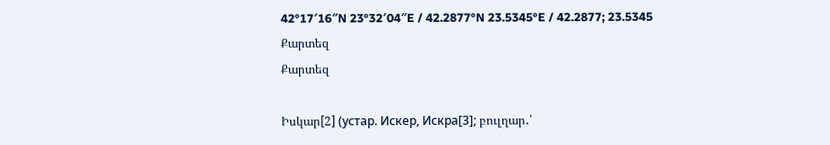42°17′16″N 23°32′04″E / 42.2877°N 23.5345°E / 42.2877; 23.5345
Քարտեզ
Քարտեզ

Իսկար[2] (устар. Искер, Искра[3]; բուլղար․՝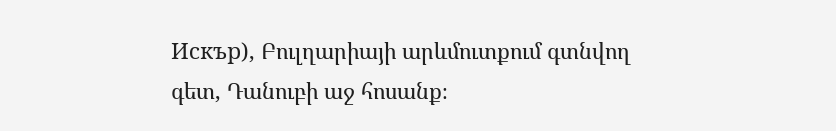Искър), Բուլղարիայի արևմուտքում գտնվող գետ, Դանուբի աջ հոսանք։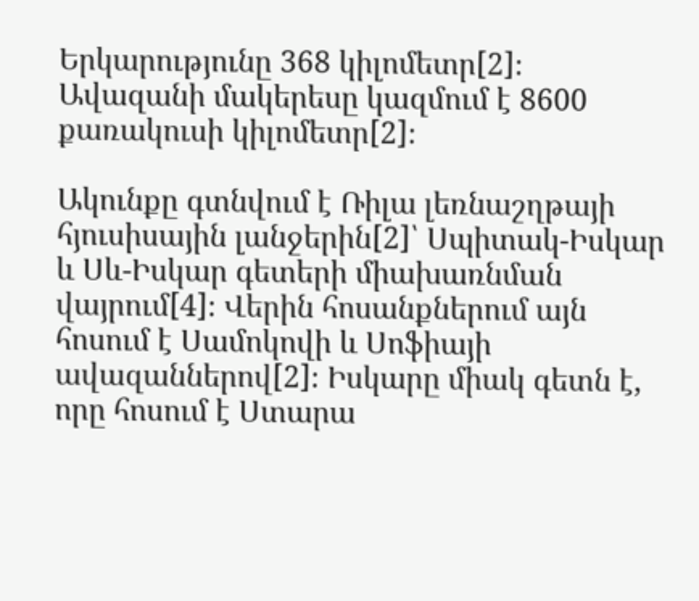Երկարությունը 368 կիլոմետր[2]։ Ավազանի մակերեսը կազմում է 8600 քառակուսի կիլոմետր[2]։

Ակունքը գտնվում է Ռիլա լեռնաշղթայի հյուսիսային լանջերին[2]՝ Սպիտակ-Իսկար և Սև-Իսկար գետերի միախառնման վայրում[4]։ Վերին հոսանքներում այն հոսում է Սամոկովի և Սոֆիայի ավազաններով[2]։ Իսկարը միակ գետն է, որը հոսում է Ստարա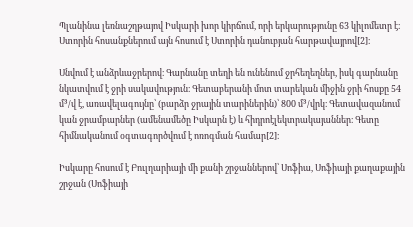Պլանինա լեռնաշղթայով Իսկարի խոր կիրճում, որի երկարությունը 63 կիլոմետր է։ Ստորին հոսանքներում այն հոսում է Ստորին դանուբյան հարթավայրով[2]։

Սնվում է անձրևաջրերով։ Գարնանը տեղի են ունենում ջրհեղեղներ, իսկ գարնանը նկատվում է ջրի սակավություն։ Գետաբերանի մոտ տարեկան միջին ջրի հոսքը 54 մ³/վ է, առավելագույնը՝ (բարձր ջրային տարիներին)՝ 800 մ³/վրկ։ Գետավազանում կան ջրամբարներ (ամենամեծը Իսկարն է) և հիդրոէլեկտրակայաններ։ Գետը հիմնականում օգտագործվում է ոռոգման համար[2]։

Իսկարը հոսում է Բուլղարիայի մի քանի շրջաններով՝ Սոֆիա, Սոֆիայի քաղաքային շրջան (Սոֆիայի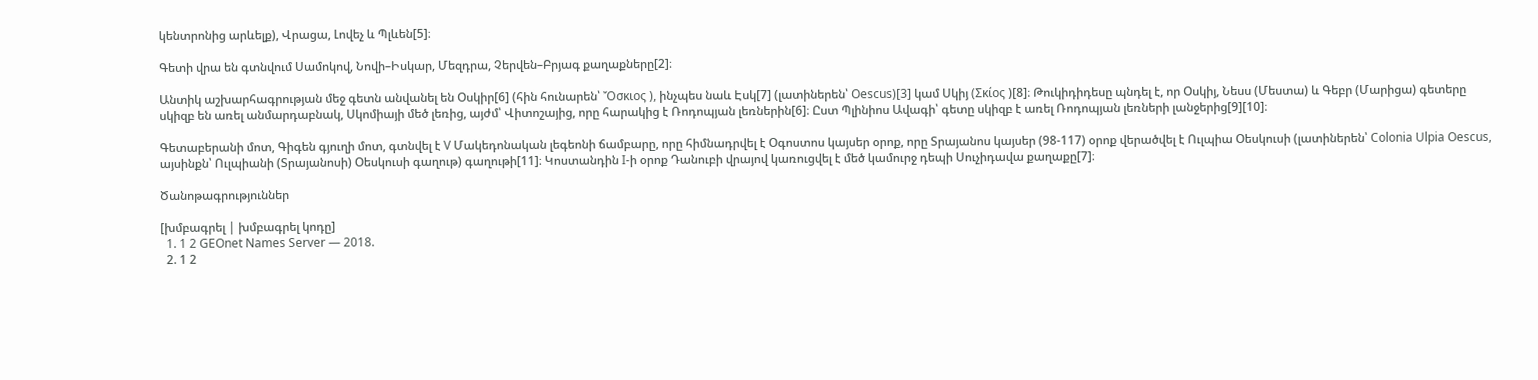կենտրոնից արևելք), Վրացա, Լովեչ և Պլևեն[5]։

Գետի վրա են գտնվում Սամոկով, Նովի–Իսկար, Մեզդրա, Չերվեն–Բրյագ քաղաքները[2]։

Անտիկ աշխարհագրության մեջ գետն անվանել են Օսկիր[6] (հին հունարեն՝ Ὄσκιος ), ինչպես նաև Էսկ[7] (լատիներեն՝ Oescus)[3] կամ Սկիյ (Σκίος )[8]։ Թուկիդիդեսը պնդել է, որ Օսկիյ, Նեսս (Մեստա) և Գեբր (Մարիցա) գետերը սկիզբ են առել անմարդաբնակ, Սկոմիայի մեծ լեռից, այժմ՝ Վիտոշայից, որը հարակից է Ռոդոպյան լեռներին[6]։ Ըստ Պլինիոս Ավագի՝ գետը սկիզբ է առել Ռոդոպյան լեռների լանջերից[9][10]։

Գետաբերանի մոտ, Գիգեն գյուղի մոտ, գտնվել է V Մակեդոնական լեգեոնի ճամբարը, որը հիմնադրվել է Օգոստոս կայսեր օրոք, որը Տրայանոս կայսեր (98-117) օրոք վերածվել է Ուլպիա Օեսկուսի (լատիներեն՝ Colonia Ulpia Oescus, այսինքն՝ Ուլպիանի (Տրայանոսի) Օեսկուսի գաղութ) գաղութի[11]։ Կոստանդին I-ի օրոք Դանուբի վրայով կառուցվել է մեծ կամուրջ դեպի Սուչիդավա քաղաքը[7]։

Ծանոթագրություններ

[խմբագրել | խմբագրել կոդը]
  1. 1 2 GEOnet Names Server — 2018.
  2. 1 2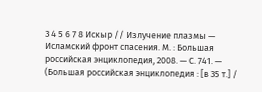3 4 5 6 7 8 Искыр // Излучение плазмы — Исламский фронт спасения. М. : Большая российская энциклопедия, 2008. — С. 741. — (Большая российская энциклопедия : [в 35 т.] /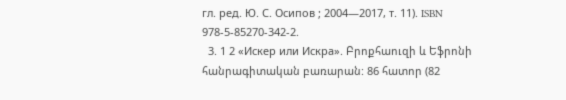гл. ред. Ю. С. Осипов ; 2004—2017, т. 11). ISBN 978-5-85270-342-2.
  3. 1 2 «Искер или Искра». Բրոքհաուզի և Եֆրոնի հանրագիտական բառարան: 86 հատոր (82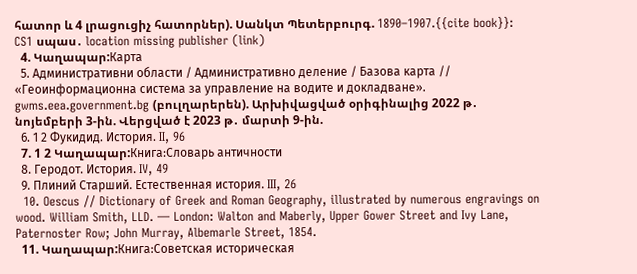հատոր և 4 լրացուցիչ հատորներ). Սանկտ Պետերբուրգ. 1890–1907.{{cite book}}: CS1 սպաս․ location missing publisher (link)
  4. Կաղապար:Карта
  5. Административни области / Административно деление / Базова карта // «Геоинформационна система за управление на водите и докладване». gwms.eea.government.bg (բուլղարերեն). Արխիվացված օրիգինալից 2022 թ․ նոյեմբերի 3-ին. Վերցված է 2023 թ․ մարտի 9-ին.
  6. 1 2 Фукидид. История. II, 96
  7. 1 2 Կաղապար:Книга:Словарь античности
  8. Геродот. История. IV, 49
  9. Плиний Старший. Естественная история. III, 26
  10. Oescus // Dictionary of Greek and Roman Geography, illustrated by numerous engravings on wood. William Smith, LLD. — London: Walton and Maberly, Upper Gower Street and Ivy Lane, Paternoster Row; John Murray, Albemarle Street, 1854.
  11. Կաղապար:Книга:Советская историческая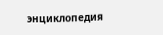энциклопедия